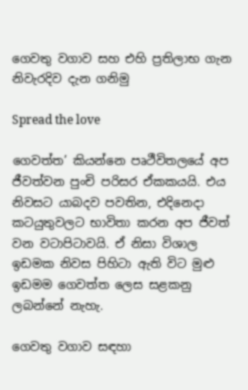ගෙවතු වගාව සහ එහි ප්‍රතිලාභ ගැන නිවැරදිව දැන ගනිමු

Spread the love

ගෙවත්ත’ කියන්නෙ පෘථීවිතලයේ අප ජීවත්වන පුංචි පරිසර ඒකකයයි. එය නිවසට යාබදව පවතින, එදිනෙදා කටයුතුවලට භාවිතා කරන අප ජීවත් වන වටාපිටාවයි. ඒ නිසා විශාල ඉඩමක නිවස පිහිටා ඇති විට මුළු ඉඩමම ගෙවත්ත ලෙස සළකනු ලබන්නේ නැහැ.

ගෙවතු වගාව සඳහා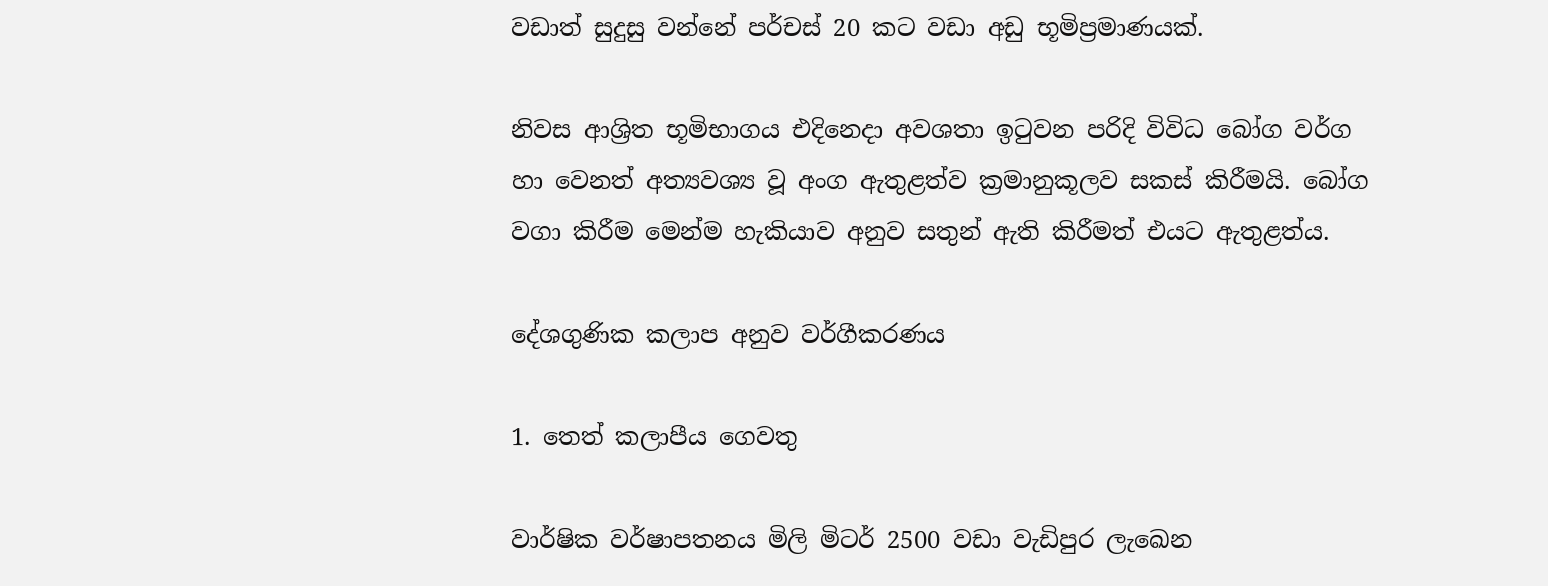වඩාත් සුදුසු වන්නේ පර්චස් 20 කට වඩා අඩු භූමිප්‍රමාණයක්.

නිවස ආශ්‍රිත භූමිභාගය එදිනෙදා අවශතා ඉටුවන පරිදි විවිධ බෝග වර්ග හා වෙනත් අත්‍යවශ්‍ය වූ අංග ඇතුළත්ව ක්‍රමානුකූලව සකස් කිරීමයි. බෝග වගා කිරීම මෙන්ම හැකියාව අනුව සතුන් ඇති කිරීමත් එයට ඇතුළත්ය.

දේශගුණික කලාප අනුව වර්ගීකරණය

1. තෙත් කලාපීය ගෙවතු

වාර්ෂික වර්ෂාපතනය මිලි මිටර් 2500 වඩා වැඩිපුර ලැඛෙන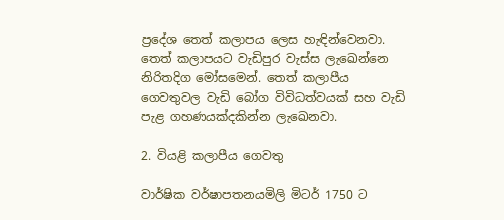ප්‍රදේශ තෙත් කලාපය ලෙස හැඳින්වෙනවා. තෙත් කලාපයට වැඩිපුර වැස්ස ලැඛෙන්නෙ නිරිතදිග මෝසමෙන්. තෙත් කලාපීය ගෙවතුවල වැඩි බෝග විවිධත්වයක් සහ වැඩි පැළ ගහණයක්දකින්න ලැඛෙනවා.

2. වියළි කලාපීය ගෙවතු

වාර්ෂික වර්ෂාපතනයමිලි මිටර් 1750 ට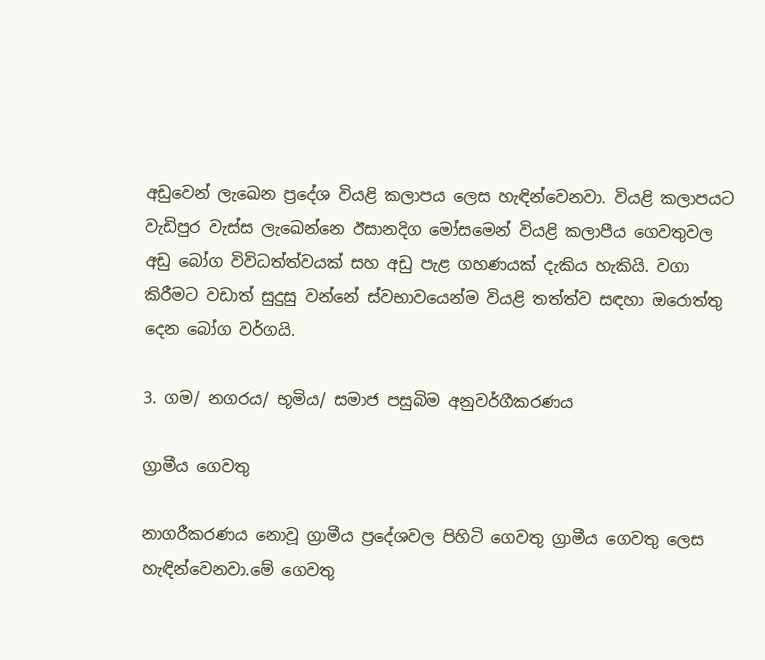අඩුවෙන් ලැඛෙන ප්‍රදේශ වියළි කලාපය ලෙස හැඳින්වෙනවා. වියළි කලාපයට වැඩිපුර වැස්ස ලැඛෙන්නෙ ඊසානදිග මෝසමෙන් වියළි කලාපීය ගෙවතුවල අඩු බෝග විවිධත්ත්වයක් සහ අඩු පැළ ගහණයක් දැකිය හැකියි. වගා කිරීමට වඩාත් සුදුසු වන්නේ ස්වභාවයෙන්ම වියළි තත්ත්ව සඳහා ඔරොත්තු දෙන බෝග වර්ගයි.

3. ගම/ නගරය/ භූමිය/ සමාජ පසුබිම අනුවර්ගීකරණය

ග්‍රාමීය ගෙවතු

නාගරීකරණය නොවූ ග්‍රාමීය ප්‍රදේශවල පිහිටි ගෙවතු ග්‍රාමීය ගෙවතු ලෙස හැඳින්වෙනවා.මේ ගෙවතු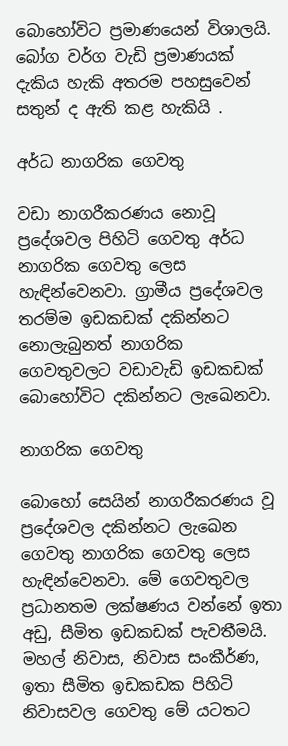බොහෝවිට ප්‍රමාණයෙන් විශාලයි. බෝග වර්ග වැඩි ප්‍රමාණයක් දැකිය හැකි අතරම පහසුවෙන් සතුන් ද ඇති කළ හැකියි .

අර්ධ නාගරික ගෙවතු

වඩා නාගරීකරණය නොවූ ප්‍රදේශවල පිහිටි ගෙවතු අර්ධ නාගරික ගෙවතු ලෙස හැඳින්වෙනවා. ග්‍රාමීය ප්‍රදේශවල තරම්ම ඉඩකඩක් දකින්නට නොලැබුනත් නාගරික ගෙවතුවලට වඩාවැඩි ඉඩකඩක් බොහෝවිට දකින්නට ලැඛෙනවා.

නාගරික ගෙවතු

බොහෝ සෙයින් නාගරීකරණය වූ ප්‍රදේශවල දකින්නට ලැඛෙන ගෙවතු නාගරික ගෙවතු ලෙස හැඳින්වෙනවා. මේ ගෙවතුවල ප්‍රධානතම ලක්ෂණය වන්නේ ඉතා අඩු, සීමිත ඉඩකඩක් පැවතීමයි.  මහල් නිවාස, නිවාස සංකීර්ණ, ඉතා සීමිත ඉඩකඩක පිහිටි නිවාසවල ගෙවතු මේ යටතට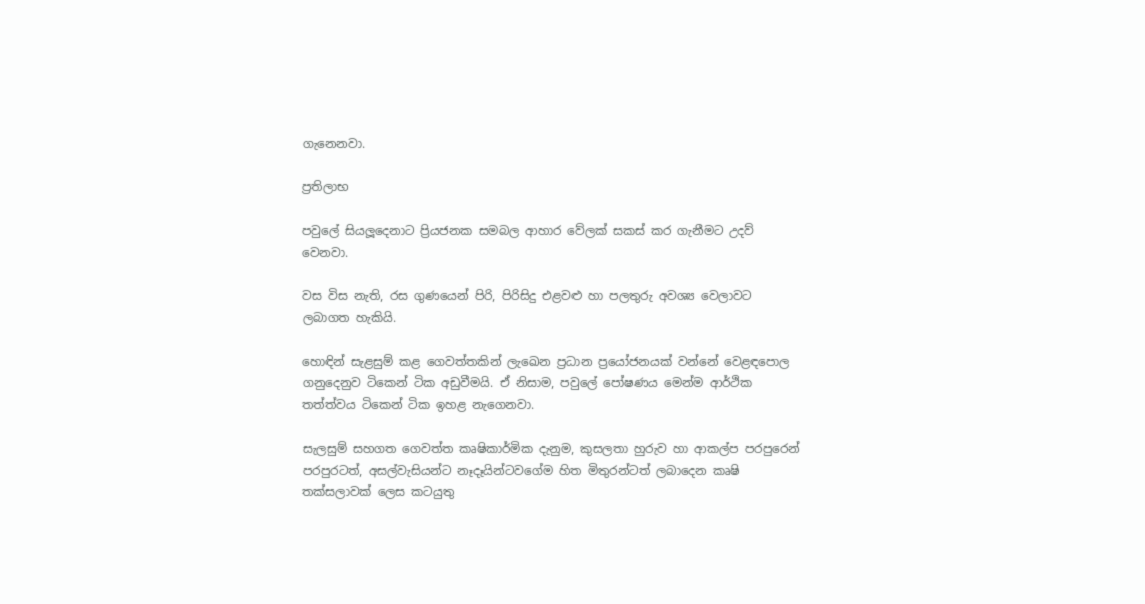ගැනෙනවා.

ප්‍රතිලාභ

පවුලේ සියලූදෙනාට ප්‍රියජනක සමබල ආහාර වේලක් සකස් කර ගැනීමට උදව් වෙනවා.

වස විස නැති, රස ගුණයෙන් පිරි, පිරිසිදු එළවළු හා පලතුරු අවශ්‍ය වෙලාවට ලබාගත හැකියි.

හොඳින් සැළසුම් කළ ගෙවත්තකින් ලැඛෙන ප්‍රධාන ප්‍රයෝජනයක් වන්නේ වෙළඳපොල ගනුදෙනුව ටිකෙන් ටික අඩුවීමයි. ඒ නිසාම, පවුලේ පෝෂණය මෙන්ම ආර්ථික තත්ත්වය ටිකෙන් ටික ඉහළ නැගෙනවා.

සැලසුම් සහගත ගෙවත්ත කෘෂිකාර්මික දැනුම, කුසලතා හුරුව හා ආකල්ප පරපුරෙන් පරපුරටත්, අසල්වැසියන්ට නෑදෑයින්ටවගේම හිත මිතුරන්ටත් ලබාදෙන කෘෂි තක්සලාවක් ලෙස කටයුතු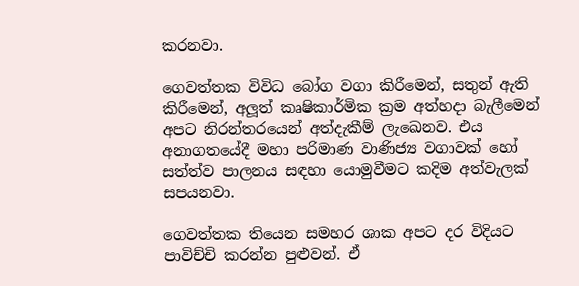කරනවා.

ගෙවත්තක විවිධ බෝග වගා කිරීමෙන්, සතුන් ඇති කිරීමෙන්, අලූත් කෘෂිකාර්මික ක්‍රම අත්හදා බැලීමෙන් අපට නිරන්තරයෙන් අත්දැකීම් ලැඛෙනව. එය අනාගතයේදී මහා පරිමාණ වාණිජ්‍ය වගාවක් හෝ සත්ත්ව පාලනය සඳහා යොමුවීමට කදිම අත්වැලක් සපයනවා.

ගෙවත්තක තියෙන සමහර ශාක අපට දර විදියට පාවිච්චි කරන්න පුළුවන්. ඒ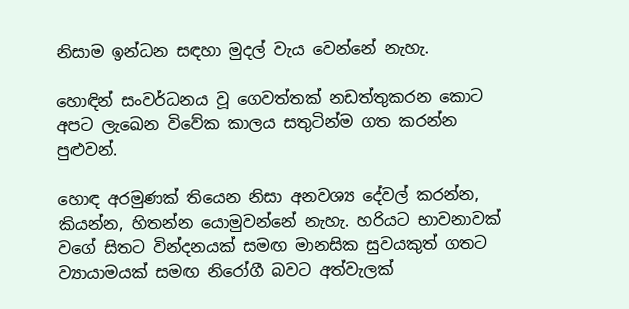නිසාම ඉන්ධන සඳහා මුදල් වැය වෙන්නේ නැහැ.

හොඳින් සංවර්ධනය වූ ගෙවත්තක් නඩත්තුකරන කොට අපට ලැඛෙන විවේක කාලය සතුටින්ම ගත කරන්න පුළුවන්.

හොඳ අරමුණක් තියෙන නිසා අනවශ්‍ය දේවල් කරන්න, කියන්න, හිතන්න යොමුවන්නේ නැහැ. හරියට භාවනාවක් වගේ සිතට වින්දනයක් සමඟ මානසික සුවයකුත් ගතට ව්‍යායාමයක් සමඟ නිරෝගී බවට අත්වැලක්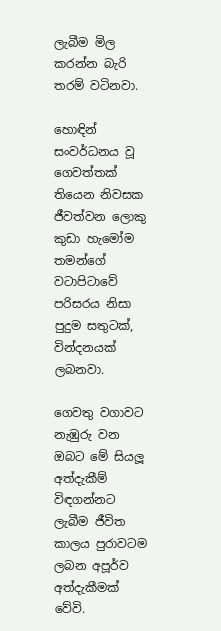ලැබීම මිල කරන්න බැරි තරම් වටිනවා.

හොඳින් සංවර්ධනය වූ ගෙවත්තක් තියෙන නිවසක ජීවත්වන ලොකු කුඩා හැමෝම තමන්ගේ වටාපිටාවේ පරිසරය නිසා පුදුම සතුටක්, වින්දනයක් ලබනවා.

ගෙවතු වගාවට නැඹුරු වන ඔබට මේ සියලූ අත්දැකීම් විඳගන්නට ලැබීම ජීවිත කාලය පුරාවටම ලබන අපූර්ව අත්දැකීමක් වේවි.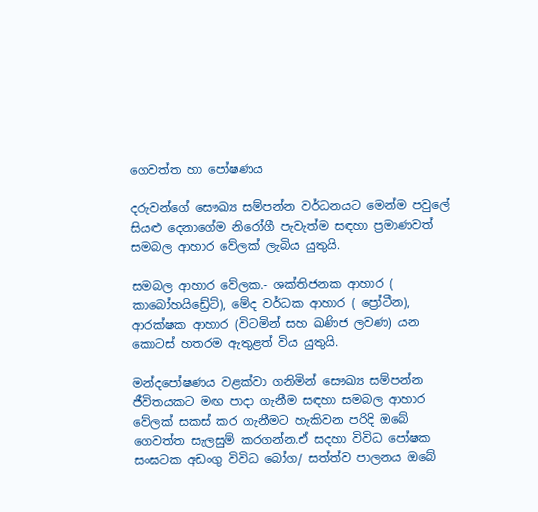ගෙවත්ත හා පෝෂණය

දරුවන්ගේ සෞඛ්‍ය සම්පන්න වර්ධනයට මෙන්ම පවුලේ සියළු දෙනාගේම නිරෝගී පැවැත්ම සඳහා ප්‍රමාණවත් සමබල ආහාර වේලක් ලැබිය යුතුයි.

සමබල ආහාර වේලක.- ශක්තිජනක ආහාර ( කාබෝහයිඩ්‍රේට්), මේද වර්ධක ආහාර ( ප්‍රෝටීන), ආරක්ෂක ආහාර (විටමින් සහ ඛණිජ ලවණ) යන කොටස් හතරම ඇතුළත් විය යුතුයි.

මන්දපෝෂණය වළක්වා ගනිමින් සෞඛ්‍ය සම්පන්න ජීවිතයකට මඟ පාදා ගැනීම සඳහා සමබල ආහාර වේලක් සකස් කර ගැනීමට හැකිවන පරිදි ඔබේ ගෙවත්ත සැලසුම් කරගන්න.ඒ සදහා විවිධ පෝෂක සංඝටක අඩංගු විවිධ බෝග/ සත්ත්ව පාලනය ඔබේ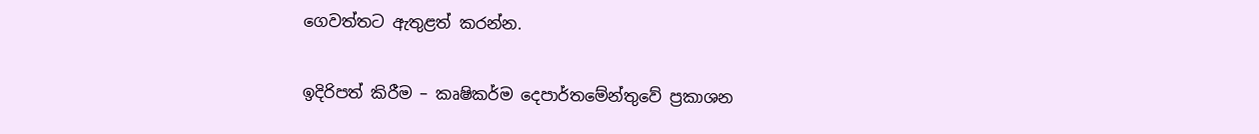ගෙවත්තට ඇතුළත් කරන්න.

ඉදිරිපත් කිරීම – කෘෂිකර්ම දෙපාර්තමේන්තුවේ ප්‍රකාශන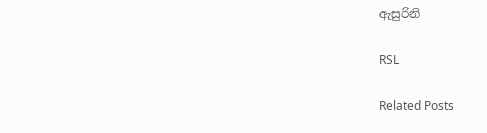ඇසුරිනි

RSL

Related Posts